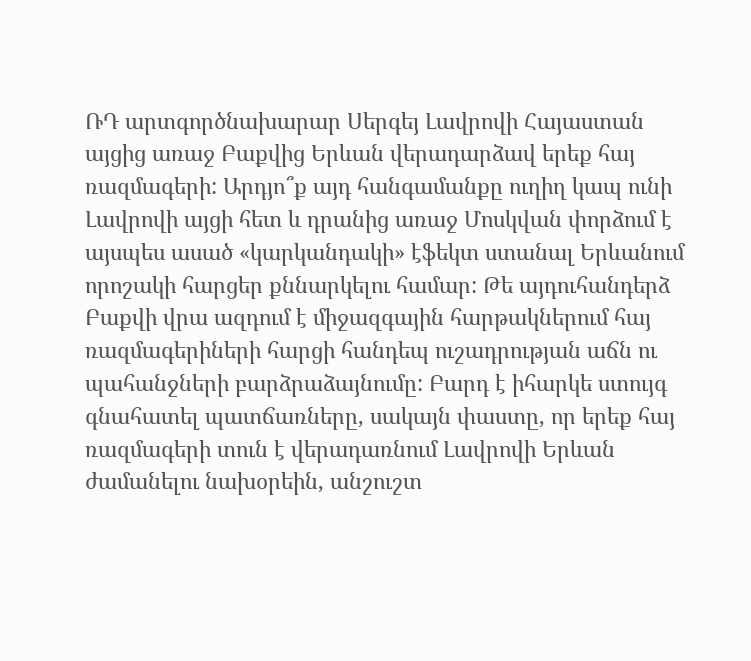ՌԴ արտգործնախարար Սերգեյ Լավրովի Հայաստան այցից առաջ Բաքվից Երևան վերադարձավ երեք հայ ռազմագերի: Արդյո՞ք այդ հանգամանքը ուղիղ կապ ունի Լավրովի այցի հետ և դրանից առաջ Մոսկվան փորձում է այսպես ասած «կարկանդակի» էֆեկտ ստանալ Երևանում որոշակի հարցեր քննարկելու համար: Թե այդուհանդերձ Բաքվի վրա ազդում է միջազգային հարթակներում հայ ռազմագերիների հարցի հանդեպ ուշադրության աճն ու պահանջների բարձրաձայնումը: Բարդ է իհարկե ստույգ գնահատել պատճառները, սակայն փաստը, որ երեք հայ ռազմագերի տուն է վերադառնում Լավրովի Երևան ժամանելու նախօրեին, անշուշտ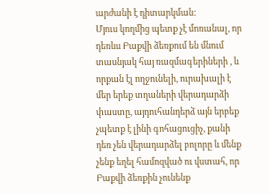արժանի է դիտարկման:
Մյուս կողմից պետք չէ մոռանալ, որ դեռևս Բաքվի ձեռքում են մնում տասնյակ հայ ռազմագերիների , և որքան էլ ողջունելի, ուրախալի է մեր երեք տղաների վերադարձի փաստը, այդուհանդերձ այն երբեք չպետք է լինի գոհացուցիչ, քանի դեռ չեն վերադարձել բոլորը և մենք չենք եղել համոզված ու վստահ, որ Բաքվի ձեռքին չունենք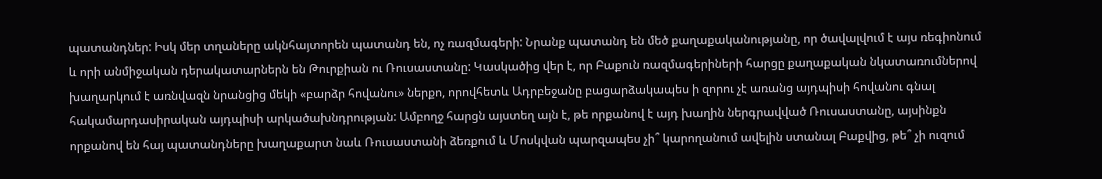պատանդներ: Իսկ մեր տղաները ակնհայտորեն պատանդ են, ոչ ռազմագերի: Նրանք պատանդ են մեծ քաղաքականությանը, որ ծավալվում է այս ռեգիոնում և որի անմիջական դերակատարներն են Թուրքիան ու Ռուսաստանը: Կասկածից վեր է, որ Բաքուն ռազմագերիների հարցը քաղաքական նկատառումներով խաղարկում է առնվազն նրանցից մեկի «բարձր հովանու» ներքո, որովհետև Ադրբեջանը բացարձակապես ի զորու չէ առանց այդպիսի հովանու գնալ հակամարդասիրական այդպիսի արկածախնդրության: Ամբողջ հարցն այստեղ այն է, թե որքանով է այդ խաղին ներգրավված Ռուսաստանը, այսինքն որքանով են հայ պատանդները խաղաքարտ նաև Ռուսաստանի ձեռքում և Մոսկվան պարզապես չի՞ կարողանում ավելին ստանալ Բաքվից, թե՞ չի ուզում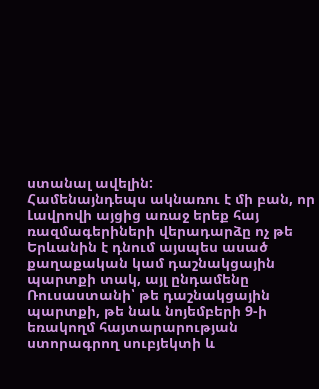ստանալ ավելին:
Համենայնդեպս ակնառու է մի բան, որ Լավրովի այցից առաջ երեք հայ ռազմագերիների վերադարձը ոչ թե Երևանին է դնում այսպես ասած քաղաքական կամ դաշնակցային պարտքի տակ, այլ ընդամենը Ռուսաստանի՝ թե դաշնակցային պարտքի, թե նաև նոյեմբերի 9-ի եռակողմ հայտարարության ստորագրող սուբյեկտի և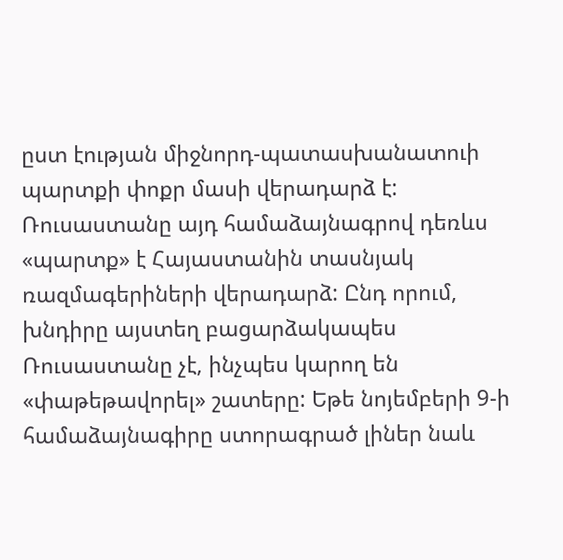ըստ էության միջնորդ-պատասխանատուի պարտքի փոքր մասի վերադարձ է: Ռուսաստանը այդ համաձայնագրով դեռևս «պարտք» է Հայաստանին տասնյակ ռազմագերիների վերադարձ: Ընդ որում, խնդիրը այստեղ բացարձակապես Ռուսաստանը չէ, ինչպես կարող են «փաթեթավորել» շատերը: Եթե նոյեմբերի 9-ի համաձայնագիրը ստորագրած լիներ նաև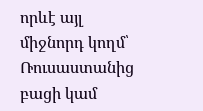որևէ այլ միջնորդ կողմ՝ Ռուսաստանից բացի կամ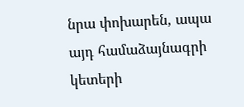նրա փոխարեն, ապա այդ համաձայնագրի կետերի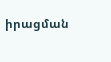իրացման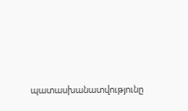պատասխանատվությունը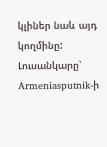կլիներ նաև այդ կողմինը:
Լուսանկարը՝ Armeniasputnik-ի